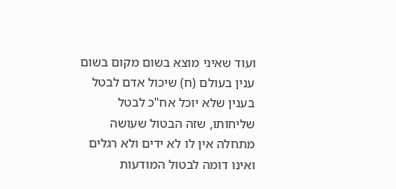ועוד שאיני מוצא בשום מקום בשום ענין בעולם (ח) שיכול אדם לבטל בענין שלא יוכל אח"כ לבטל שליחותו, שזה הבטול שעושה מתחלה אין לו לא ידים ולא רגלים ואינו דומה לבטול המודעות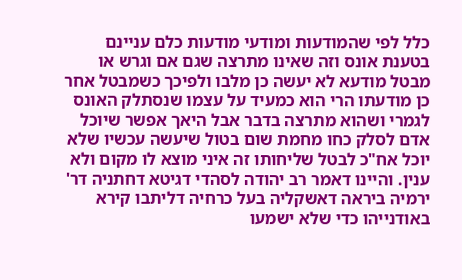כלל לפי שהמודעות ומודעי מודעות כלם עניינם בטענת אונס וזה שאינו מתרצה שגם אם וגרש או מבטל מודעא לא יעשה כן מלבו ולפיכך כשמבטל אחר כן מודעתו הרי הוא כמעיד על עצמו שנסתלק האונס לגמרי ושהוא מתרצה בדבר אבל היאך אפשר שיוכל אדם לסלק כחו מחמת שום בטול שיעשה עכשיו שלא יוכל אח"כ לבטל שליחותו זה איני מוצא לו מקום ולא ענין. והיינו דאמר רב יהודה לסהדי דגיטא דחתניה דר' ירמיה ביראה דאשקליה בעל כרחיה דליתבו קירא באודנייהו כדי שלא ישמעו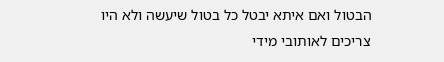הבטול ואם איתא יבטל כל בטול שיעשה ולא היו צריכים לאותובי מידי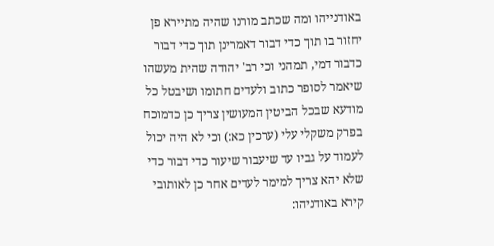באודנייהו ומה שכתב מורנו שהיה מתיירא פן יחזור בו תוך כדי דבור דאמרינן תוך כדי דבור כדבור דמי, תמהני וכי רב' יהודה שהית מעשהו שיאמר לסופר כתוב ולעדים חתומו ושיבטל כל מודעא שבכל הביטין המעושין צריך כן כדמוכח בפרק משקלי עלי (ערכין כא:) וכי לא היה יכול לעמוד על גביו עד שיעבור שיעור כדי דבור כדי שלא יהא צריך למימר לעדים אחר כן לאותובי קירא באודניהו: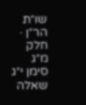שו״ת הר״ן · חלק מ״ג סימן י״ג
שאלה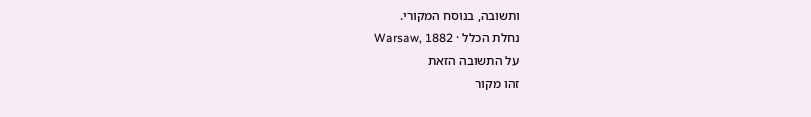ותשובה, בנוסח המקורי.
נחלת הכלל · Warsaw, 1882
על התשובה הזאת
זהו מקור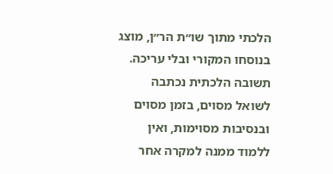הלכתי מתוך שו״ת הר״ן, מוצג בנוסחו המקורי ובלי עריכה. תשובה הלכתית נכתבה לשואל מסוים, בזמן מסוים ובנסיבות מסוימות, ואין ללמוד ממנה למקרה אחר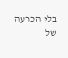בלי הכרעה של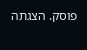פוסק. הצגתה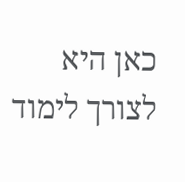כאן היא לצורך לימוד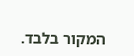המקור בלבד.